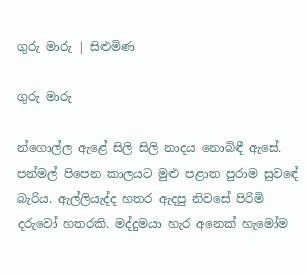ගුරු මාරු | සිළුමිණ

ගුරු මාරු

න්ගොල්ල ඇළේ සිලි සිලි නාදය නොබිඳී ඇසේ. පන්මල් පිපෙන කාලයට මුළු පළාත පුරාම සුවඳේ බැරිය. ඇල්ලියැද්ද හතර ඇදපු නිවසේ පිරිමි දරුවෝ හතරකි. මද්දුමයා හැර අනෙක් හැමෝම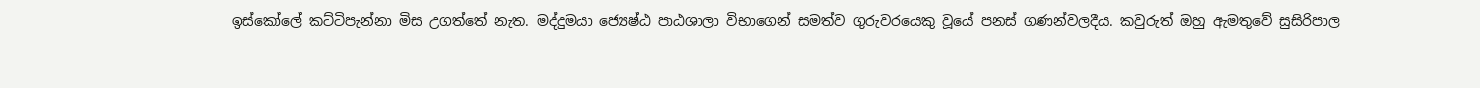ඉස්කෝලේ කට්ටිපැන්නා මිස උගත්තේ නැත. මද්දුමයා ජ්‍යෙෂ්ඨ පාඨශාලා විභාගෙන් සමත්ව ගුරුවරයෙකු වූයේ පනස් ගණන්වලදීය. කවුරුත් ඔහු ඇමතුවේ සුසිරිපාල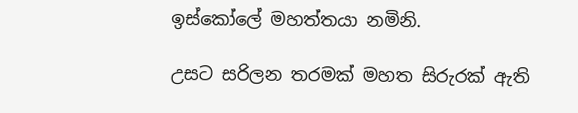ඉස්කෝලේ මහත්තයා නමිනි.

උසට සරිලන තරමක් මහත සිරුරක් ඇති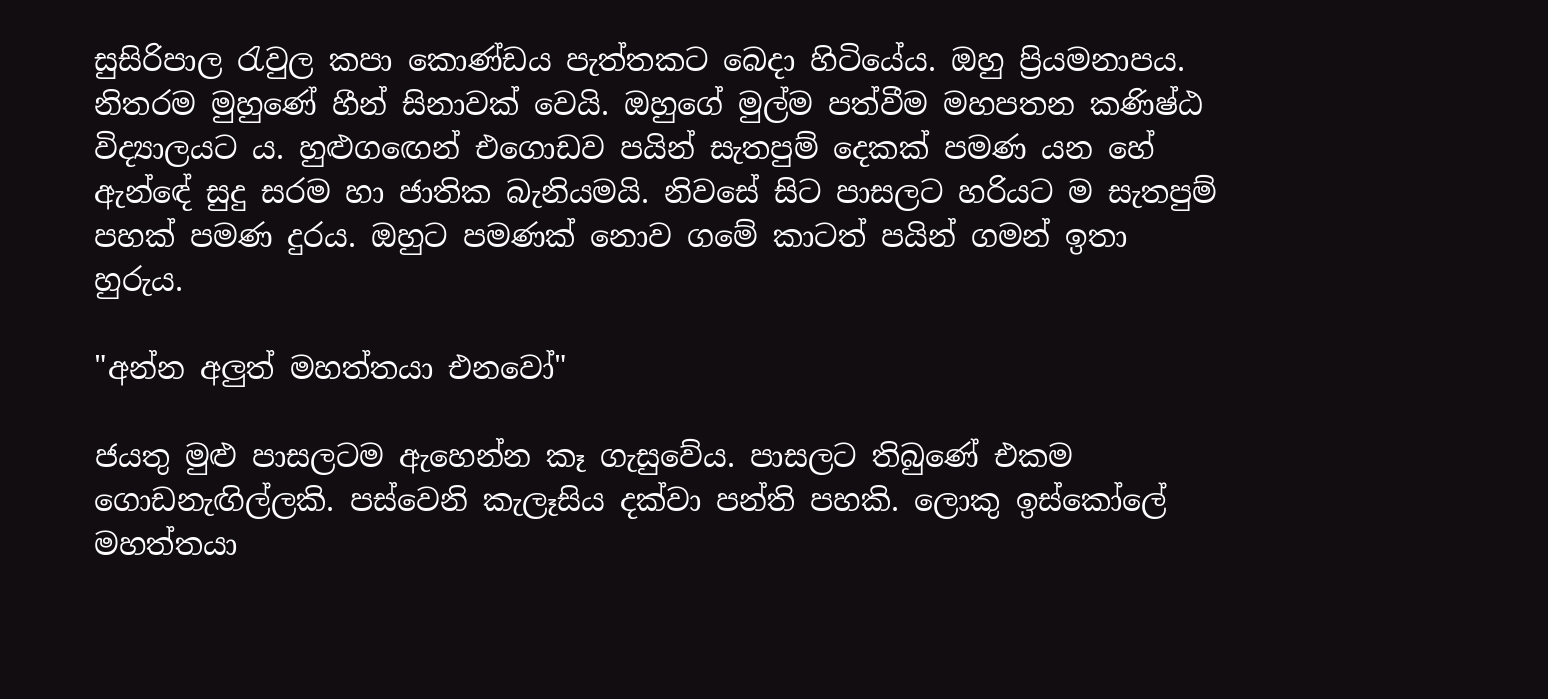සුසිරිපාල රැවුල කපා කොණ්ඩය පැත්තකට බෙදා හිටියේය. ඔහු ප්‍රියමනාපය. නිතරම මුහුණේ හීන් සිනාවක් වෙයි. ඔහුගේ මුල්ම පත්වීම මහපතන කණිෂ්ඨ විද්‍යාලයට ය. හුළුග‍ඟෙන් එගොඩව පයින් සැතපුම් දෙකක් පමණ යන හේ ඇන්ඳේ සුදු සරම හා ජාතික බැනියමයි. නිවසේ සිට පාසලට හරියට ම සැතපුම් පහක් පමණ දුරය. ඔහුට පමණක් නොව ගමේ කාටත් පයින් ගමන් ඉතා හුරුය.

"අන්න අලුත් මහත්තයා එනවෝ"

ජයතු මුළු පාසලටම ඇහෙන්න කෑ ගැසුවේය. පාසලට තිබුණේ එකම ගොඩනැඟිල්ලකි. පස්වෙනි කැලෑසිය දක්වා පන්ති පහකි. ලොකු ඉස්කෝලේ මහත්තයා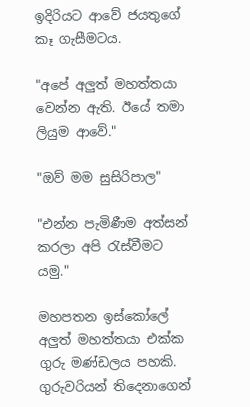ඉදිරියට ආවේ ජයතුගේ කෑ ගැසීමටය.

"අපේ අලුත් මහත්තයා වෙන්න ඇති. ඊයේ තමා ලියුම ආවේ."

"ඔව් මම සුසිරිපාල"

"එන්න පැමිණීම අත්සන් කරලා අපි රැස්වීමට යමු."

මහපතන ඉස්කෝලේ අලුත් මහත්තයා එක්ක ගුරු මණ්ඩලය පහකි. ගුරුවරියන් තිදෙනාගෙන්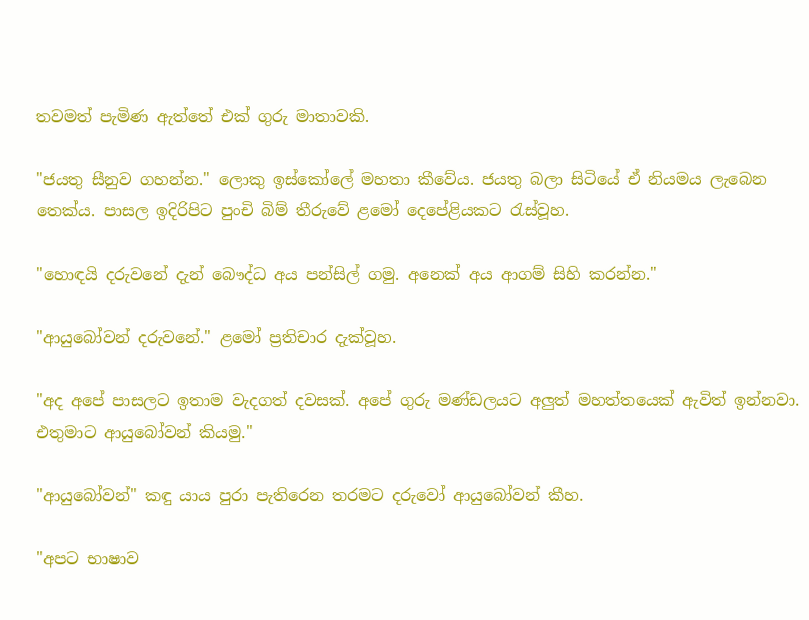තවමත් පැමිණ ඇත්තේ එක් ගුරු මාතාවකි.

"ජයතු සීනුව ගහන්න." ලොකු ඉස්කෝලේ මහතා කීවේය. ජයතු බලා සිටියේ ඒ නියමය ලැබෙන තෙක්ය. පාසල ඉදිරිපිට පුංචි බිම් තීරුවේ ළමෝ දෙපේළියකට රැස්වූහ.

"හොඳයි දරුවනේ දැන් බෞද්ධ අය පන්සිල් ගමු. අනෙක් අය ආගම් සිහි කරන්න."

"ආයුබෝවන් දරුවනේ." ළමෝ ප්‍රතිචාර දැක්වූහ.

"අද අපේ පාසලට ඉතාම වැදගත් දවසක්. අපේ ගුරු මණ්ඩලයට අලුත් මහත්තයෙක් ඇවිත් ඉන්නවා. එතුමාට ආයුබෝවන් කියමු."

"ආයුබෝවන්" කඳු යාය පුරා පැතිරෙන තරමට දරුවෝ ආයුබෝවන් කීහ.

"අපට භාෂාව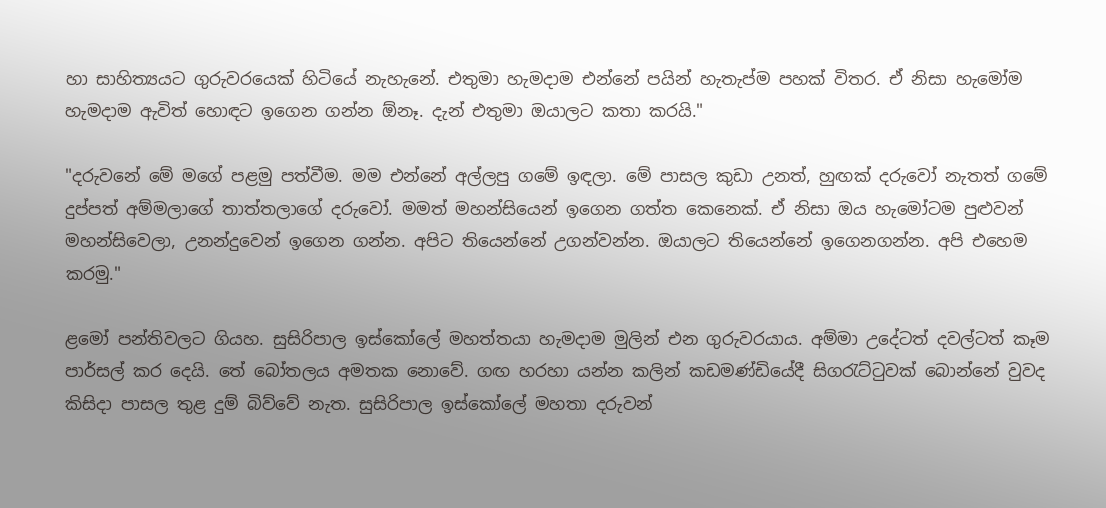හා සාහිත්‍යයට ගුරුවරයෙක් හිටියේ නැහැනේ. එතුමා හැමදාම එන්නේ පයින් හැතැප්ම පහක් විතර. ඒ නිසා හැමෝම හැමදාම ඇවිත් හොඳට ඉගෙන ගන්න ඕනෑ. දැන් එතුමා ඔයාලට කතා කරයි."

"දරුවනේ මේ මගේ පළමු පත්වීම. මම එන්නේ අල්ලපු ගමේ ඉඳලා. මේ පාසල කුඩා උනත්, හුඟක් දරුවෝ නැතත් ගමේ දුප්පත් අම්මලාගේ තාත්තලාගේ දරුවෝ. මමත් මහන්සියෙන් ඉගෙන ගත්ත කෙනෙක්. ඒ නිසා ඔය හැමෝටම පුළුවන් මහන්සිවෙලා, උනන්දුවෙන් ඉගෙන ගන්න. අපිට තියෙන්නේ උගන්වන්න. ඔයාලට තියෙන්නේ ඉගෙනගන්න. අපි එහෙම කරමු."

ළමෝ පන්තිවලට ගියහ. සුසිරිපාල ඉස්කෝලේ මහත්තයා හැමදාම මුලින් එන ගුරුවරයාය. අම්මා උදේටත් දවල්ටත් කෑම පාර්සල් කර දෙයි. තේ බෝතලය අමතක නොවේ. ගඟ හරහා යන්න කලින් කඩමණ්ඩියේදී සිගරැට්ටුවක් බොන්නේ වුවද කිසිදා පාසල තුළ දුම් බිව්වේ නැත. සුසිරිපාල ඉස්කෝලේ මහතා දරුවන්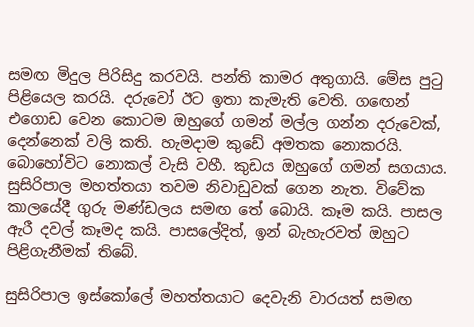සමඟ මිදුල පිරිසිදු කරවයි. පන්ති කාමර අතුගායි. මේස පුටු පිළියෙල කරයි. දරුවෝ ඊට ඉතා කැමැති වෙති. ගඟෙන් එගොඩ වෙන කොටම ඔහුගේ ගමන් මල්ල ගන්න දරුවෙක්, දෙන්නෙක් වලි කති. හැමදාම කුඩේ අමතක නොකරයි. බොහෝවිට නොකල් වැසි වහී. කුඩය ඔහුගේ ගමන් සගයාය. සුසිරිපාල මහත්තයා තවම නිවාඩුවක් ගෙන නැත. විවේක කාලයේදී ගුරු මණ්ඩලය සමඟ තේ බොයි. කෑම කයි. පාසල ඇරී දවල් කෑමද කයි. පාසලේදිත්, ඉන් බැහැරවත් ඔහුට පිළිගැනීමක් තිබේ.

සුසිරිපාල ඉස්කෝලේ මහත්තයාට දෙවැනි වාරයත් සමඟ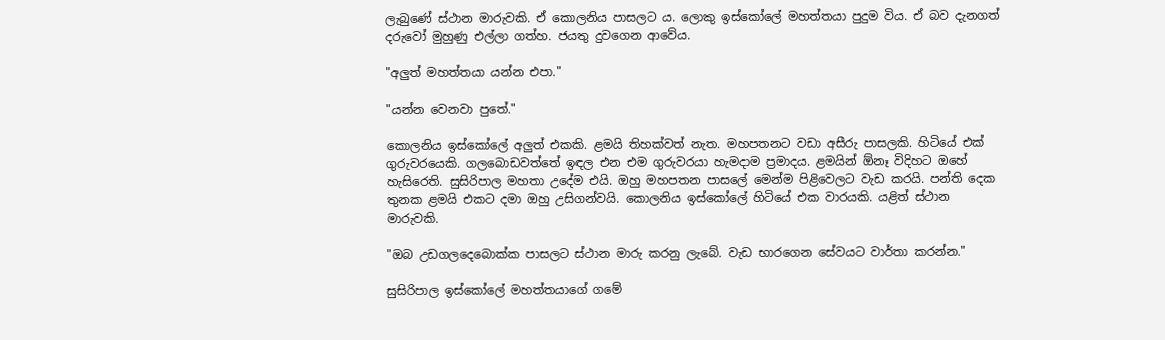ලැබුණේ ස්ථාන මාරුවකි. ඒ කොලනිය පාසලට ය. ලොකු ඉස්කෝලේ මහත්තයා පුදුම විය. ඒ බව දැනගත් දරුවෝ මුහුණු එල්ලා ගත්හ. ජයතු දුවගෙන ආවේය.

"අලුත් මහත්තයා යන්න එපා."

"යන්න වෙනවා පුතේ."

කොලනිය ඉස්කෝලේ අලුත් එකකි. ළමයි තිහක්වත් නැත. මහපතනට වඩා අසීරු පාසලකි. හිටියේ එක් ගුරුවරයෙකි. ගලබොඩවත්තේ ඉඳල එන එම ගුරුවරයා හැමදාම ප්‍රමාදය. ළමයින් ඕනෑ විදිහට ඔහේ හැසිරෙති. සුසිරිපාල මහතා උදේම එයි. ඔහු මහපතන පාසලේ මෙන්ම පිළිවෙලට වැඩ කරයි. පන්ති දෙක තුනක ළමයි එකට දමා ඔහු උසිගන්වයි. කොලනිය ඉස්කෝලේ හිටියේ එක වාරයකි. යළිත් ස්ථාන මාරුවකි.

"ඔබ උඩගලදෙබොක්ක පාසලට ස්ථාන මාරු කරනු ලැබේ. වැඩ භාරගෙන සේවයට වාර්තා කරන්න."

සුසිරිපාල ඉස්කෝලේ මහත්තයාගේ ගමේ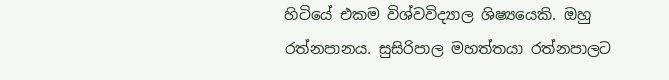හිටියේ එකම විශ්වවිද්‍යාල ශිෂ්‍යයෙකි. ඔහු රත්නපානය. සුසිරිපාල මහත්තයා රත්නපාලට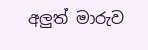අලුත් මාරුව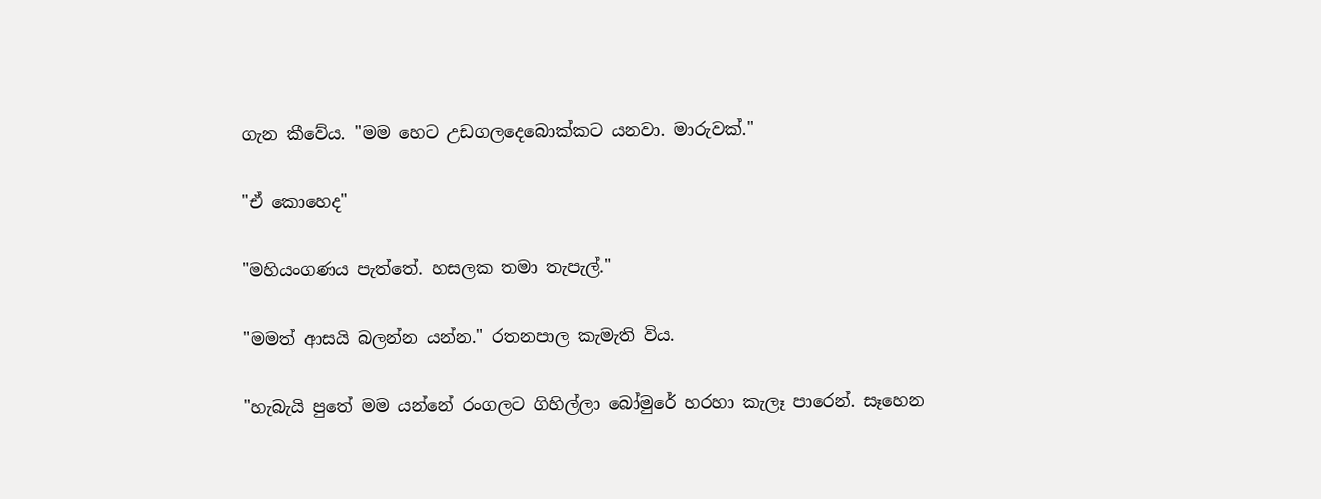ගැන කීවේය. "මම හෙට උඩගලදෙබොක්කට යනවා. මාරුවක්."

"ඒ කොහෙද"

"මහියංගණය පැත්තේ. හසලක තමා තැපැල්."

"මමත් ආසයි බලන්න යන්න." රතනපාල කැමැති විය.

"හැබැයි පුතේ මම යන්නේ රංගලට ගිහිල්ලා බෝමුරේ හරහා කැලෑ පාරෙන්. සෑහෙන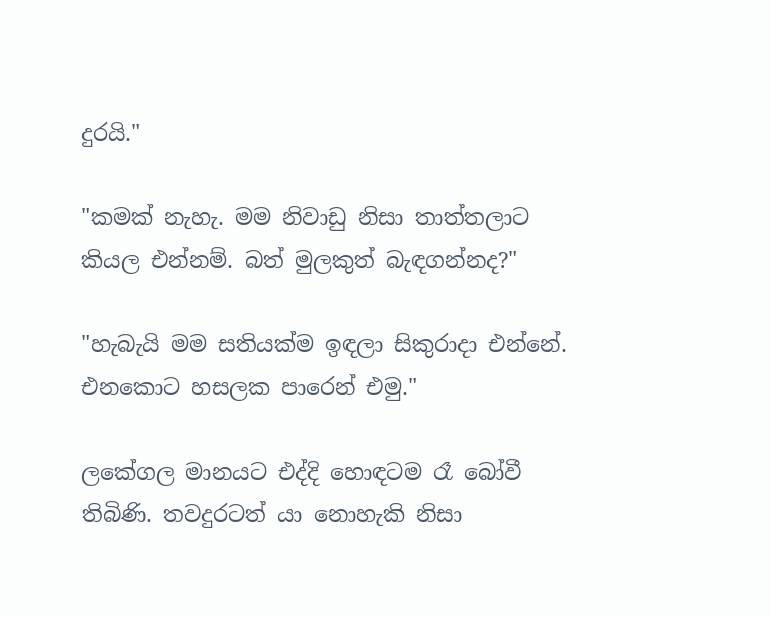දුරයි."

"කමක් නැහැ. මම නිවාඩු නිසා තාත්තලාට කියල එන්නම්. බත් මුලකුත් බැඳගන්නද?"

"හැබැයි මම සතියක්ම ඉඳලා සිකුරාදා එන්නේ. එනකොට හසලක පාරෙන් එමු."

ලකේගල මානයට එද්දි හොඳටම රෑ බෝවී තිබිණි. තවදුරටත් යා නොහැකි නිසා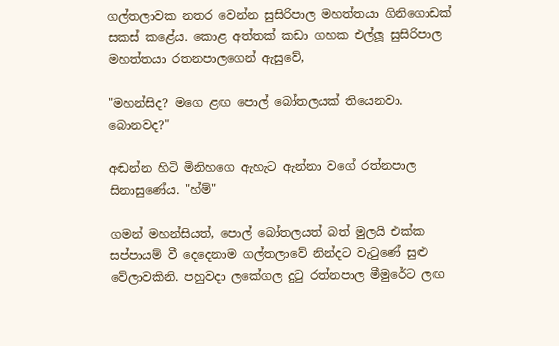ගල්තලාවක නතර වෙන්න සුසිරිපාල මහත්තයා ගිනිගොඩක් සකස් කළේය. කොළ අත්තක් කඩා ගහක එල්ලූ සුසිරිපාල මහත්තයා රතනපාලගෙන් ඇසුවේ,

"මහන්සිද? මගෙ ළඟ පොල් බෝතලයක් තියෙනවා. බොනවද?"

අඬන්න හිටි මිනිහගෙ ඇහැට ඇන්නා වගේ රත්නපාල සිනාසුණේය. "හ්ම්"

ගමන් මහන්සියත්, පොල් බෝතලයත් බත් මුලයි එක්ක සප්පායම් වී දෙදෙනාම ගල්තලාවේ නින්දට වැටුණේ සුළු වේලාවකිනි. පහුවදා ලකේගල දුටු රත්නපාල මීමුරේට ලඟ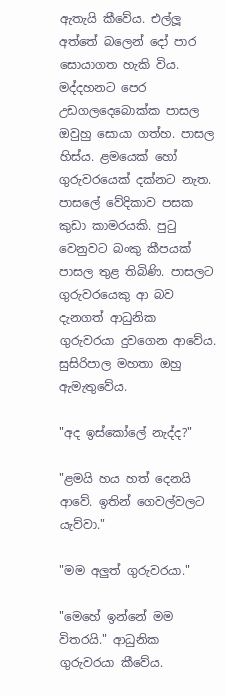ඇතැයි කීවේය. එල්ලූ අත්තේ බලෙන් දෝ පාර සොයාගත හැකි විය. මද්දහනට පෙර උඩගලදෙබොක්ක පාසල ඔවුහු සොයා ගත්හ. පාසල හිස්ය. ළමයෙක් හෝ ගුරුවරයෙක් දක්නට නැත. පාසලේ වේදිකාව පසක කුඩා කාමරයකි. පුටු වෙනුවට බංකු කීපයක් පාසල තුළ තිබිණි. පාසලට ගුරුවරයෙකු ආ බව දැනගත් ආධුනික ගුරුවරයා දුවගෙන ආවේය. සුසිරිපාල මහතා ඔහු ඇමැතුවේය.

"අද ඉස්කෝලේ නැද්ද?"

"ළමයි හය හත් දෙනයි ආවේ. ඉතින් ගෙවල්වලට යැව්වා."

"මම අලුත් ගුරුවරයා."

"මෙහේ ඉන්නේ මම විතරයි." ආධුනික ගුරුවරයා කීවේය.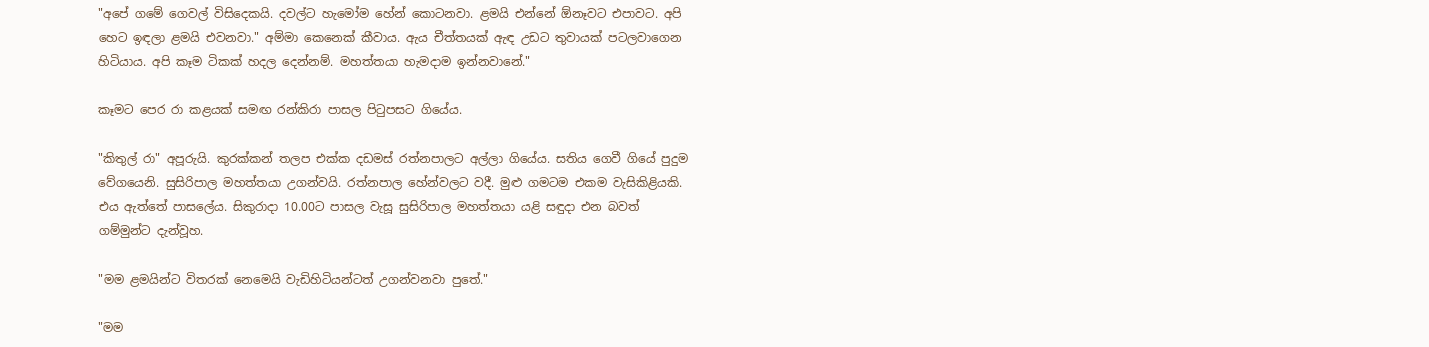"අපේ ගමේ ගෙවල් විසිදෙකයි. දවල්ට හැමෝම හේන් කොටනවා. ළමයි එන්නේ ඕනෑවට එපාවට. අපි හෙට ඉඳලා ළමයි එවනවා." අම්මා කෙනෙක් කීවාය. ඇය චීත්තයක් ඇඳ උඩට තුවායක් පටලවාගෙන හිටියාය. අපි කෑම ටිකක් හදල දෙන්නම්. මහත්තයා හැමදාම ඉන්නවානේ."

කෑමට පෙර රා කළයක් සමඟ රන්කිරා පාසල පිටුපසට ගියේය.

"කිතුල් රා" අපූරුයි. කුරක්කන් තලප එක්ක දඩමස් රත්නපාලට අල්ලා ගියේය. සතිය ගෙවී ගියේ පුදුම වේගයෙනි. සුසිරිපාල මහත්තයා උගන්වයි. රත්නපාල හේන්වලට වදී. මුළු ගමටම එකම වැසිකිළියකි. එය ඇත්තේ පාසලේය. සිකුරාදා 10.00ට පාසල වැසූ සුසිරිපාල මහත්තයා යළි සඳුදා එන බවත් ගම්මුන්ට දැන්වූහ.

"මම ළමයින්ට විතරක් නෙමෙයි වැඩිහිටියන්ටත් උගන්වනවා පුතේ."

"මම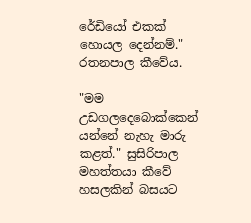රේඩියෝ එකක් හොයල දෙන්නම්." රතනපාල කීවේය.

"මම උඩගලදෙබොක්කෙන් යන්නේ නැහැ මාරු කළත්." සුසිරිපාල මහත්තයා කීවේ හසලකින් බසයට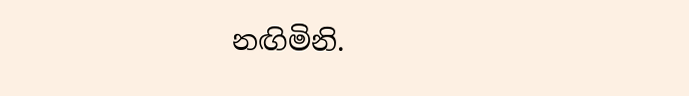නඟිමිනි.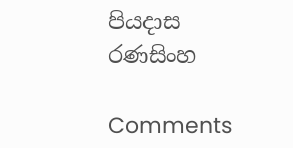පියදාස රණසිංහ

Comments